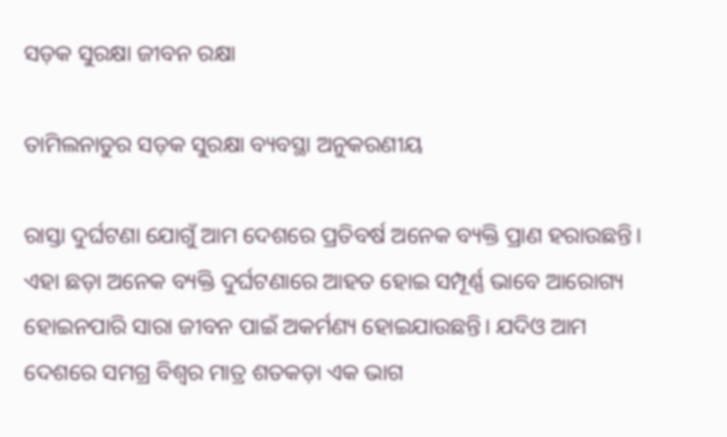ସଡ଼କ ସୁରକ୍ଷା ଜୀବନ ରକ୍ଷା

ତାମିଲନାଡୁର ସଡ଼କ ସୁରକ୍ଷା ବ୍ୟବସ୍ଥା ଅନୁକରଣୀୟ

ରାସ୍ତା ଦୁର୍ଘଟଣା ଯୋଗୁଁ ଆମ ଦେଶରେ ପ୍ରତିବର୍ଷ ଅନେକ ବ୍ୟକ୍ତି ପ୍ରାଣ ହରାଉଛନ୍ତି। ଏହା ଛଡ଼ା ଅନେକ ବ୍ୟକ୍ତି ଦୁର୍ଘଟଣାରେ ଆହତ ହୋଇ ସମ୍ପୂର୍ଣ୍ଣ ଭାବେ ଆରୋଗ୍ୟ ହୋଇନପାରି ସାରା ଜୀବନ ପାଇଁ ଅକର୍ମଣ୍ୟ ହୋଇଯାଉଛନ୍ତି। ଯଦିଓ ଆମ ଦେଶରେ ସମଗ୍ର ବିଶ୍ବର ମାତ୍ର ଶତକଡ଼ା ଏକ ଭାଗ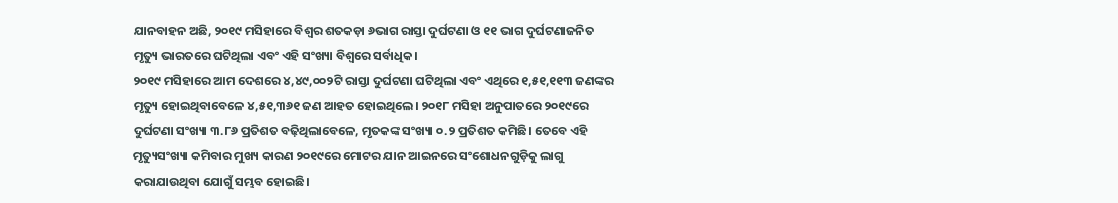ଯାନବାହନ ଅଛି, ୨୦୧୯ ମସିହାରେ ବିଶ୍ବର ଶତକଡ଼ା ୬ଭାଗ ରାସ୍ତା ଦୁର୍ଘଟଣା ଓ ୧୧ ଭାଗ ଦୁର୍ଘଟଣାଜନିତ ମୃତ୍ୟୁ ଭାରତରେ ଘଟିଥିଲା ଏବଂ ଏହି ସଂଖ୍ୟା ବିଶ୍ବରେ ସର୍ବାଧିକ।
୨୦୧୯ ମସିହାରେ ଆମ ଦେଶରେ ୪,୪୯,୦୦୨ଟି ରାସ୍ତା ଦୁର୍ଘଟଣା ଘଟିଥିଲା ଏବଂ ଏଥିରେ ୧,୫୧,୧୧୩ ଜଣଙ୍କର ମୃତ୍ୟୁ ହୋଇଥିବାବେଳେ ୪,୫୧,୩୬୧ ଜଣ ଆହତ ହୋଇଥିଲେ। ୨୦୧୮ ମସିହା ଅନୁପାତରେ ୨୦୧୯ରେ ଦୁର୍ଘଟଣା ସଂଖ୍ୟା ୩.୮୬ ପ୍ରତିଶତ ବଢ଼ିଥିଲାବେଳେ, ମୃତକଙ୍କ ସଂଖ୍ୟା ୦.୨ ପ୍ରତିଶତ କମିଛି। ତେବେ ଏହି ମୃତ୍ୟୁସଂଖ୍ୟା କମିବାର ମୁଖ୍ୟ କାରଣ ୨୦୧୯ରେ ମୋଟର ଯାନ ଆଇନରେ ସଂଶୋଧନଗୁଡ଼ିକୁ ଲାଗୁ କରାଯାଉଥିବା ଯୋଗୁଁ ସମ୍ଭବ ହୋଇଛି।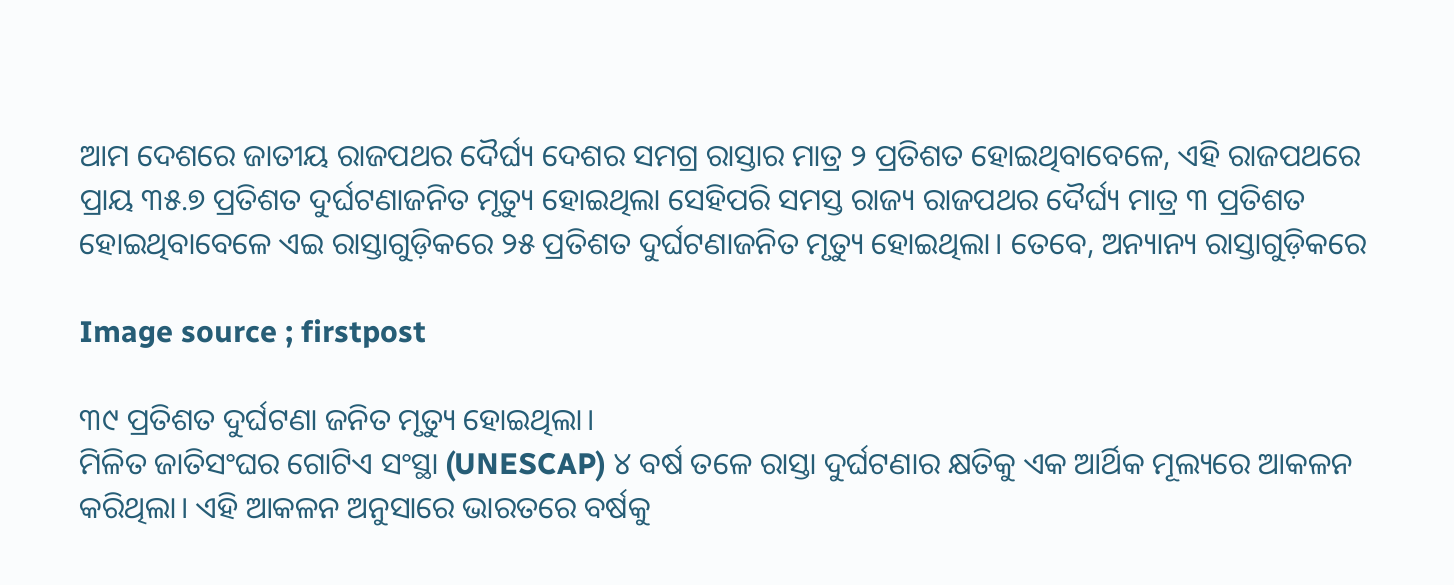ଆମ ଦେଶରେ ଜାତୀୟ ରାଜପଥର ଦୈର୍ଘ୍ୟ ଦେଶର ସମଗ୍ର ରାସ୍ତାର ମାତ୍ର ୨ ପ୍ରତିଶତ ହୋଇଥିବାବେଳେ, ଏହି ରାଜପଥରେ ପ୍ରାୟ ୩୫.୭ ପ୍ରତିଶତ ଦୁର୍ଘଟଣାଜନିତ ମୃତ୍ୟୁ ହୋଇଥିଲା ସେହିପରି ସମସ୍ତ ରାଜ୍ୟ ରାଜପଥର ଦୈର୍ଘ୍ୟ ମାତ୍ର ୩ ପ୍ରତିଶତ ହୋଇଥିବାବେଳେ ଏଇ ରାସ୍ତାଗୁଡ଼ିକରେ ୨୫ ପ୍ରତିଶତ ଦୁର୍ଘଟଣାଜନିତ ମୃତ୍ୟୁ ହୋଇଥିଲା। ତେବେ, ଅନ୍ୟାନ୍ୟ ରାସ୍ତାଗୁଡ଼ିକରେ

Image source ; firstpost

୩୯ ପ୍ରତିଶତ ଦୁର୍ଘଟଣା ଜନିତ ମୃତ୍ୟୁ ହୋଇଥିଲା।
ମିଳିତ ଜାତିସଂଘର ଗୋଟିଏ ସଂସ୍ଥା (UNESCAP) ୪ ବର୍ଷ ତଳେ ରାସ୍ତା ଦୁର୍ଘଟଣାର କ୍ଷତିକୁ ଏକ ଆର୍ଥିକ ମୂଲ୍ୟରେ ଆକଳନ କରିଥିଲା। ଏହି ଆକଳନ ଅନୁସାରେ ଭାରତରେ ବର୍ଷକୁ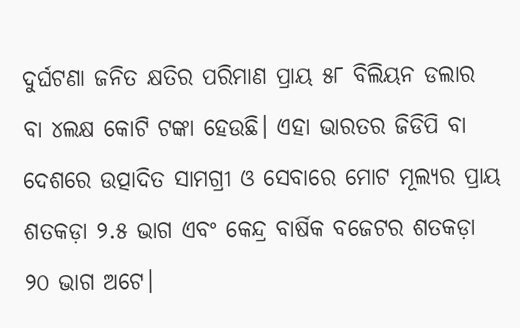ଦୁର୍ଘଟଣା ଜନିତ କ୍ଷତିର ପରିମାଣ ପ୍ରାୟ ୫୮ ବିଲିୟନ ଡଲାର ବା ୪ଲକ୍ଷ କୋଟି ଟଙ୍କା ହେଉଛି। ଏହା ଭାରତର ଜିଡିପି ବା ଦେଶରେ ଉତ୍ପାଦିତ ସାମଗ୍ରୀ ଓ ସେବାରେ ମୋଟ ମୂଲ୍ୟର ପ୍ରାୟ ଶତକଡ଼ା ୨.୫ ଭାଗ ଏବଂ କେନ୍ଦ୍ର ବାର୍ଷିକ ବଜେଟର ଶତକଡ଼ା ୨୦ ଭାଗ ଅଟେ।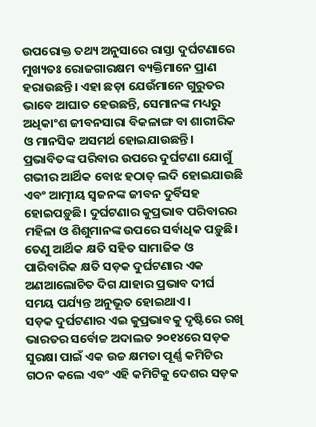ଉପରୋକ୍ତ ତଥ୍ୟ ଅନୁସାରେ ରାସ୍ତା ଦୁର୍ଘଟଣାରେ ମୁଖ୍ୟତଃ ରୋଜଗାରକ୍ଷମ ବ୍ୟକ୍ତିମାନେ ପ୍ରାଣ ହରାଉଛନ୍ତି। ଏହା ଛଡ଼ା ଯେଉଁମାନେ ଗୁରୁତର ଭାବେ ଆଘାତ ହେଉଛନ୍ତି, ସେମାନଙ୍କ ମଧ୍ୟରୁ ଅଧିକାଂଶ ଜୀବନସାରା ବିକଳାଙ୍ଗ ବା ଶାରୀରିକ ଓ ମାନସିକ ଅସମର୍ଥ ହୋଇଯାଉଛନ୍ତି। ପ୍ରଭାବିତଙ୍କ ପରିବାର ଉପରେ ଦୁର୍ଘଟଣା ଯୋଗୁଁ ଗଭୀର ଆର୍ଥିକ ବୋଝ ହଠାତ୍‌ ଲଦି ହୋଇଯାଉଛି ଏବଂ ଆତ୍ମୀୟ ସ୍ବଜନଙ୍କ ଜୀବନ ଦୁର୍ବିସହ ହୋଇପଡ଼ୁଛି। ଦୁର୍ଘଟଣାର କୁପ୍ରଭାବ ପରିବାରର ମହିଳା ଓ ଶିଶୁମାନଙ୍କ ଉପରେ ସର୍ବାଧିକ ପଡ଼ୁଛି। ତେଣୁ ଆର୍ଥିକ କ୍ଷତି ସହିତ ସାମାଜିକ ଓ ପାରିବାରିକ କ୍ଷତି ସଡ଼କ ଦୁର୍ଘଟଣାର ଏକ ଅଣଆଲୋଚିତ ଦିଗ ଯାହାର ପ୍ରଭାବ ଦୀର୍ଘ ସମୟ ପର୍ଯ୍ୟନ୍ତ ଅନୁଭୂତ ହୋଇଥାଏ।
ସଡ଼କ ଦୁର୍ଘଟଣାର ଏଇ କୁପ୍ରଭାବକୁ ଦୃଷ୍ଟିରେ ରଖି ଭାରତର ସର୍ବୋଚ୍ଚ ଅଦାଲତ ୨୦୧୪ରେ ସଡ଼କ ସୁରକ୍ଷା ପାଇଁ ଏକ ଉଚ୍ଚ କ୍ଷମତା ପୂର୍ଣ୍ଣ କମିଟିର ଗଠନ କଲେ ଏବଂ ଏହି କମିଟିକୁ ଦେଶର ସଡ଼କ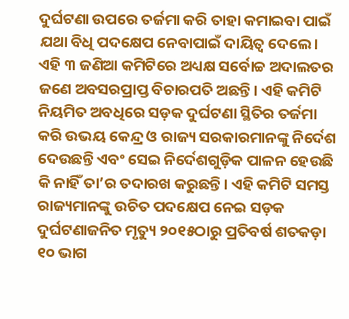ଦୁର୍ଘଟଣା ଉପରେ ତର୍ଜମା କରି ତାହା କମାଇବା ପାଇଁ ଯଥା ବିଧି ପଦକ୍ଷେପ ନେବାପାଇଁ ଦାୟିତ୍ବ ଦେଲେ। ଏହି ୩ ଜଣିଆ କମିଟିରେ ଅଧ୍ୟକ୍ଷ ସର୍ବୋଚ୍ଚ ଅଦାଲତର ଜଣେ ଅବସରପ୍ରାପ୍ତ ବିଚାରପତି ଅଛନ୍ତି। ଏହି କମିଟି ନିୟମିତ ଅବଧିରେ ସଡ଼କ ଦୁର୍ଘଟଣା ସ୍ଥିତିର ତର୍ଜମା କରି ଉଭୟ କେନ୍ଦ୍ର ଓ ରାଜ୍ୟ ସରକାରମାନଙ୍କୁ ନିର୍ଦେଶ ଦେଉଛନ୍ତି ଏବଂ ସେଇ ନିର୍ଦେଶଗୁଡ଼ିକ ପାଳନ ହେଉଛି କି ନାହିଁ ତା’ର ତଦାରଖ କରୁଛନ୍ତି। ଏହି କମିଟି ସମସ୍ତ ରାଜ୍ୟମାନଙ୍କୁ ଉଚିତ ପଦକ୍ଷେପ ନେଇ ସଡ଼କ ଦୁର୍ଘଟଣାଜନିତ ମୃତ୍ୟୁ ୨୦୧୫ଠାରୁ ପ୍ରତିବର୍ଷ ଶତକଡ଼ା ୧୦ ଭାଗ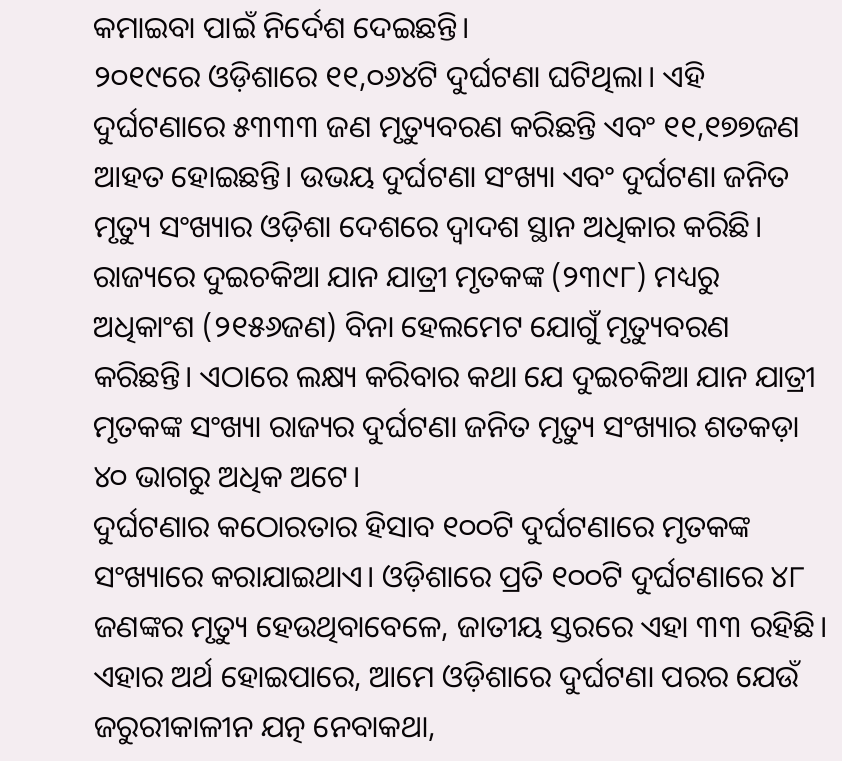କମାଇବା ପାଇଁ ନିର୍ଦେଶ ଦେଇଛନ୍ତି।
୨୦୧୯ରେ ଓଡ଼ିଶାରେ ୧୧,୦୬୪ଟି ଦୁର୍ଘଟଣା ଘଟିଥିଲା। ଏହି ଦୁର୍ଘଟଣାରେ ୫୩୩୩ ଜଣ ମୃତ୍ୟୁବରଣ କରିଛନ୍ତି ଏବଂ ୧୧,୧୭୭ଜଣ ଆହତ ହୋଇଛନ୍ତି। ଉଭୟ ଦୁର୍ଘଟଣା ସଂଖ୍ୟା ଏବଂ ଦୁର୍ଘଟଣା ଜନିତ ମୃତ୍ୟୁ ସଂଖ୍ୟାର ଓଡ଼ିଶା ଦେଶରେ ଦ୍ବାଦଶ ସ୍ଥାନ ଅଧିକାର କରିଛି। ରାଜ୍ୟରେ ଦୁଇଚକିଆ ଯାନ ଯାତ୍ରୀ ମୃତକଙ୍କ (୨୩୯୮) ମଧ୍ୟରୁ ଅଧିକାଂଶ (୨୧୫୬ଜଣ) ବିନା ହେଲମେଟ ଯୋଗୁଁ ମୃତ୍ୟୁବରଣ କରିଛନ୍ତି। ଏଠାରେ ଲକ୍ଷ୍ୟ କରିବାର କଥା ଯେ ଦୁଇଚକିଆ ଯାନ ଯାତ୍ରୀ ମୃତକଙ୍କ ସଂଖ୍ୟା ରାଜ୍ୟର ଦୁର୍ଘଟଣା ଜନିତ ମୃତ୍ୟୁ ସଂଖ୍ୟାର ଶତକଡ଼ା ୪୦ ଭାଗରୁ ଅଧିକ ଅଟେ।
ଦୁର୍ଘଟଣାର କଠୋରତାର ହିସାବ ୧୦୦ଟି ଦୁର୍ଘଟଣାରେ ମୃତକଙ୍କ ସଂଖ୍ୟାରେ କରାଯାଇଥାଏ। ଓଡ଼ିଶାରେ ପ୍ରତି ୧୦୦ଟି ଦୁର୍ଘଟଣାରେ ୪୮ ଜଣଙ୍କର ମୃତ୍ୟୁ ହେଉଥିବାବେଳେ, ଜାତୀୟ ସ୍ତରରେ ଏହା ୩୩ ରହିଛି। ଏହାର ଅର୍ଥ ହୋଇପାରେ, ଆମେ ଓଡ଼ିଶାରେ ଦୁର୍ଘଟଣା ପରର ଯେଉଁ ଜରୁରୀକାଳୀନ ଯତ୍ନ ନେବାକଥା,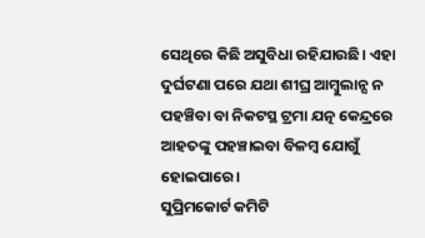ସେଥିରେ କିଛି ଅସୁବିଧା ରହିଯାଉଛି। ଏହା ଦୁର୍ଘଟଣା ପରେ ଯଥା ଶୀଘ୍ର ଆମ୍ବୁଲାନ୍ସ ନ ପହଞ୍ଚିବା ବା ନିକଟସ୍ଥ ଟ୍ରମା ଯତ୍ନ କେନ୍ଦ୍ରରେ ଆହତଙ୍କୁ ପହଞ୍ଚାଇବା ବିଳମ୍ବ ଯୋଗୁଁ ହୋଇପାରେ।
ସୁପ୍ରିମକୋର୍ଟ କମିଟି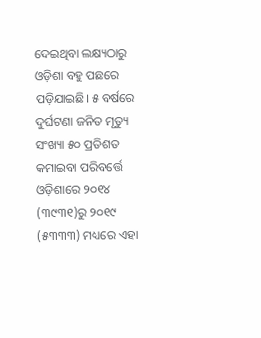ଦେଇଥିବା ଲକ୍ଷ୍ୟଠାରୁ ଓଡ଼ିଶା ବହୁ ପଛରେ ପଡ଼ିଯାଇଛି। ୫ ବର୍ଷରେ ଦୁର୍ଘଟଣା ଜନିତ ମୃତ୍ୟୁ ସଂଖ୍ୟା ୫୦ ପ୍ରତିଶତ କମାଇବା ପରିବର୍ତ୍ତେ ଓଡ଼ିଶାରେ ୨୦୧୪ (୩୯୩୧)ରୁ ୨୦୧୯ (୫୩୩୩) ମଧ୍ୟରେ ଏହା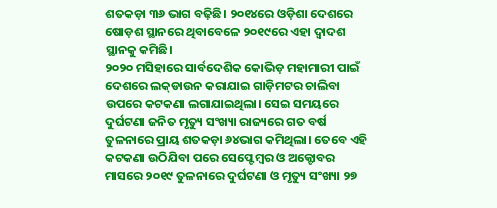ଶତକଡ଼ା ୩୬ ଭାଗ ବଢ଼ିଛି। ୨୦୧୪ରେ ଓଡ଼ିଶା ଦେଶରେ ଷୋଡ଼ଶ ସ୍ଥାନରେ ଥିବାବେଳେ ୨୦୧୯ରେ ଏହା ଦ୍ବାଦଶ ସ୍ଥାନକୁ କମିଛି।
୨୦୨୦ ମସିହାରେ ସାର୍ବଦେଶିକ କୋଭିଡ଼ ମହାମାରୀ ପାଇଁ ଦେଶରେ ଲକ୍‌ଡାଉନ କରାଯାଇ ଗାଡ଼ିମଟର ଚାଲିବା ଉପରେ କଟକଣା ଲଗାଯାଇଥିଲା। ସେଇ ସମୟରେ ଦୁର୍ଘଟଣା ଜନିତ ମୃତ୍ୟୁ ସଂଖ୍ୟା ରାଜ୍ୟରେ ଗତ ବର୍ଷ ତୁଳନାରେ ପ୍ରାୟ ଶତକଡ଼ା ୬୪ଭାଗ କମିଥିଲା। ତେବେ ଏହି କଟକଣା ଉଠିଯିବା ପରେ ସେପ୍ଟେମ୍ବର ଓ ଅକ୍ଟୋବର ମାସରେ ୨୦୧୯ ତୁଳନାରେ ଦୁର୍ଘଟଣା ଓ ମୃତ୍ୟୁ ସଂଖ୍ୟା ୨୭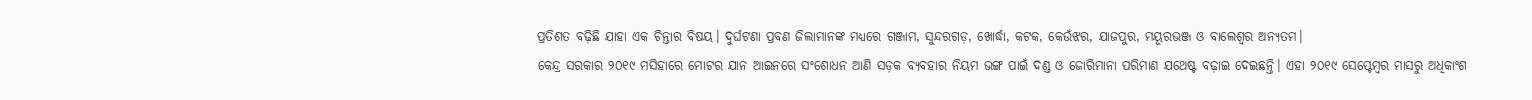ପ୍ରତିଶତ ବଢ଼ିଛି ଯାହା ଏକ ଚିନ୍ତାର ବିଷୟ। ଦୁର୍ଘଟଣା ପ୍ରବଣ ଜିଲାମାନଙ୍କ ମଧ୍ୟରେ ଗଞ୍ଜାମ, ସୁନ୍ଦରଗଡ଼, ଖୋର୍ଦ୍ଧା, କଟକ, କେଉଁଝର, ଯାଜପୁର, ମୟୂରଭଞ୍ଜ ଓ ବାଲେଶ୍ବର ଅନ୍ୟତମ।
କେନ୍ଦ୍ର ସରକାର ୨୦୧୯ ମସିହାରେ ମୋଟର ଯାନ ଆଇନରେ ସଂଶୋଧନ ଆଣି ସଡ଼କ ବ୍ୟବହାର ନିୟମ ଭଙ୍ଗ ପାଇଁ ଦଣ୍ଡ ଓ ଜୋରିମାନା ପରିମାଣ ଯଥେଷ୍ଟ ବଢ଼ାଇ ଦେଇଛନ୍ତି। ଏହା ୨୦୧୯ ସେପ୍ଟେମ୍ବର ମାସରୁ ଅଧିକାଂଶ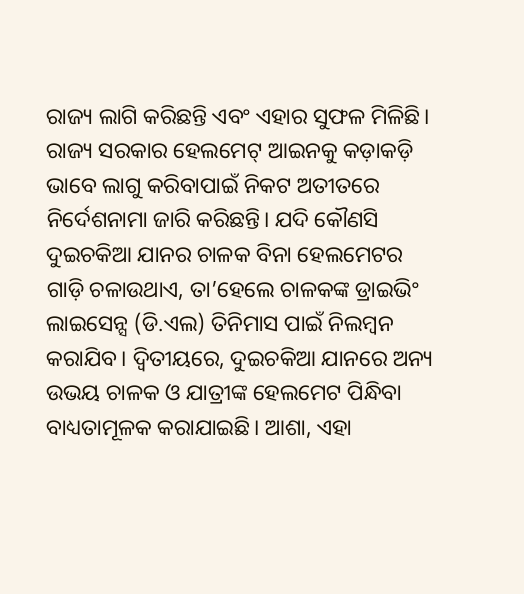ରାଜ୍ୟ ଲାଗି କରିଛନ୍ତି ଏବଂ ଏହାର ସୁଫଳ ମିଳିଛି। ରାଜ୍ୟ ସରକାର ହେଲମେଟ୍‌ ଆଇନକୁ କଡ଼ାକଡ଼ି ଭାବେ ଲାଗୁ କରିବାପାଇଁ ନିକଟ ଅତୀତରେ ନିର୍ଦେଶନାମା ଜାରି କରିଛନ୍ତି। ଯଦି କୌଣସି ଦୁଇଚକିଆ ଯାନର ଚାଳକ ବିନା ହେଲମେଟର ଗାଡ଼ି ଚଳାଉଥାଏ, ତା’ହେଲେ ଚାଳକଙ୍କ ଡ୍ରାଇଭିଂ ଲାଇସେନ୍ସ (ଡି.ଏଲ) ତିନିମାସ ପାଇଁ ନିଲମ୍ବନ କରାଯିବ। ଦ୍ବିତୀୟରେ, ଦୁଇଚକିଆ ଯାନରେ ଅନ୍ୟ ଉଭୟ ଚାଳକ ଓ ଯାତ୍ରୀଙ୍କ ହେଲମେଟ ପିନ୍ଧିବା ବାଧ୍ୟତାମୂଳକ କରାଯାଇଛି। ଆଶା, ଏହା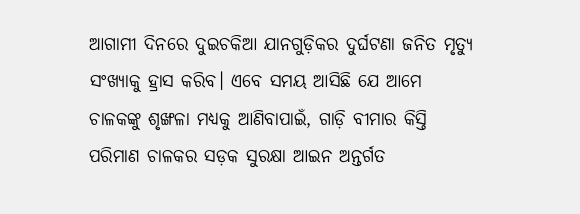ଆଗାମୀ ଦିନରେ ଦୁଇଚକିଆ ଯାନଗୁଡ଼ିକର ଦୁର୍ଘଟଣା ଜନିତ ମୃତ୍ୟୁ ସଂଖ୍ୟାକୁ ହ୍ରାସ କରିବ। ଏବେ ସମୟ ଆସିଛି ଯେ ଆମେ ଚାଳକଙ୍କୁ ଶୃଙ୍ଖଳା ମଧ୍ୟକୁ ଆଣିବାପାଇଁ, ଗାଡ଼ି ବୀମାର କିସ୍ତି ପରିମାଣ ଚାଳକର ସଡ଼କ ସୁରକ୍ଷା ଆଇନ ଅନ୍ତର୍ଗତ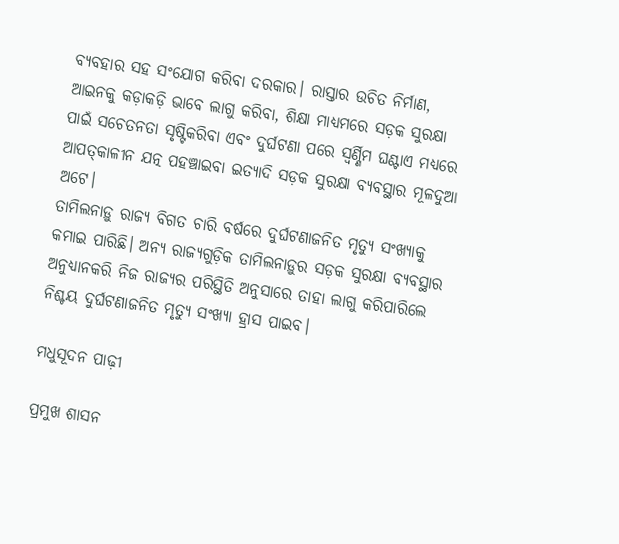ବ୍ୟବହାର ସହ ସଂଯୋଗ କରିବା ଦରକାର। ରାସ୍ତାର ଉଚିତ ନିର୍ମାଣ, ଆଇନକୁ କଡ଼ାକଡ଼ି ଭାବେ ଲାଗୁ କରିବା, ଶିକ୍ଷା ମାଧ୍ୟମରେ ସଡ଼କ ସୁରକ୍ଷା ପାଇଁ ସଚେତନତା ସୃଷ୍ଟିକରିବା ଏବଂ ଦୁର୍ଘଟଣା ପରେ ସ୍ବର୍ଣ୍ଣିମ ଘଣ୍ଟାଏ ମଧ୍ୟରେ ଆପତ୍‌କାଳୀନ ଯତ୍ନ ପହଞ୍ଚାଇବା ଇତ୍ୟାଦି ସଡ଼କ ସୁରକ୍ଷା ବ୍ୟବସ୍ଥାର ମୂଳଦୁଆ ଅଟେ।
ତାମିଲନାଡ଼ୁ ରାଜ୍ୟ ବିଗତ ଚାରି ବର୍ଷରେ ଦୁର୍ଘଟଣାଜନିତ ମୃତ୍ୟୁ ସଂଖ୍ୟାକୁ କମାଇ ପାରିଛି। ଅନ୍ୟ ରାଜ୍ୟଗୁଡ଼ିକ ତାମିଲନାଡ଼ୁର ସଡ଼କ ସୁରକ୍ଷା ବ୍ୟବସ୍ଥାର ଅନୁଧ୍ୟାନକରି ନିଜ ରାଜ୍ୟର ପରିସ୍ଥିତି ଅନୁସାରେ ତାହା ଲାଗୁ କରିପାରିଲେ ନିଶ୍ଚୟ ଦୁର୍ଘଟଣାଜନିତ ମୃତ୍ୟୁ ସଂଖ୍ୟା ହ୍ରାସ ପାଇବ।

ମଧୁସୂଦନ ପାଢ଼ୀ

ପ୍ରମୁଖ ଶାସନ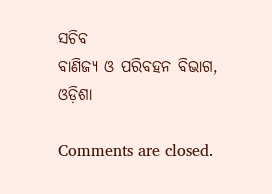ସଚିବ
ବାଣିଜ୍ୟ ଓ ପରିବହନ ବିଭାଗ, ଓଡ଼ିଶା

Comments are closed.